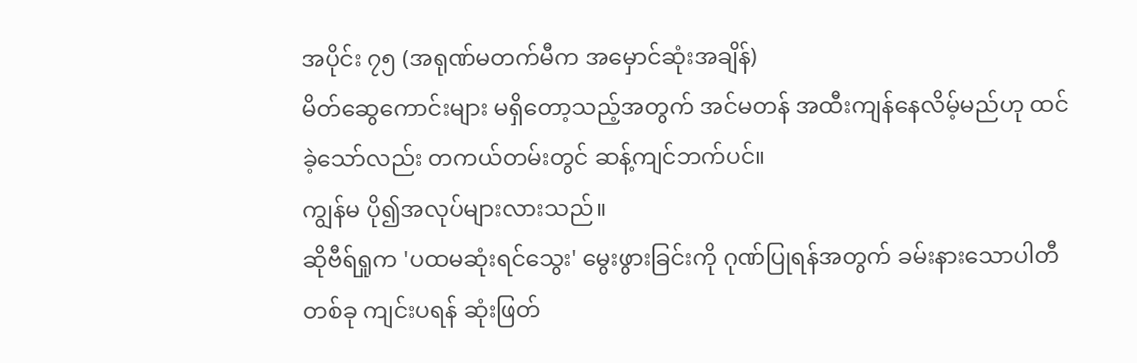အပိုင်း ၇၅ (အရုဏ်မတက်မီက အမှောင်ဆုံးအချိန်)
မိတ်ဆွေကောင်းများ မရှိတော့သည့်အတွက် အင်မတန် အထီးကျန်နေလိမ့်မည်ဟု ထင်ခဲ့သော်လည်း တကယ်တမ်းတွင် ဆန့်ကျင်ဘက်ပင်။
ကျွန်မ ပို၍အလုပ်များလားသည်။
ဆိုဗီရ်ရှုက 'ပထမဆုံးရင်သွေး' မွေးဖွားခြင်းကို ဂုဏ်ပြုရန်အတွက် ခမ်းနားသောပါတီတစ်ခု ကျင်းပရန် ဆုံးဖြတ်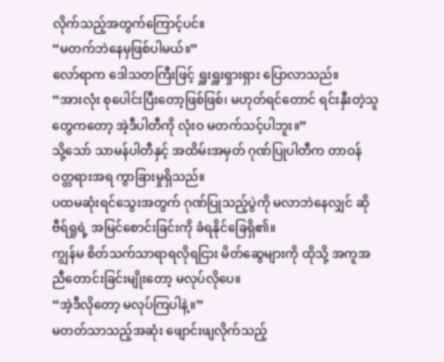လိုက်သည့်အတွက်ကြောင့်ပင်။
“မတက်ဘဲနေမှဖြစ်ပါမယ်။”
လော်ရာက ဒေါသတကြီးဖြင့် ရှူးရှူးရှားရှား ပြောလာသည်။
“အားလုံး စုပေါင်းပြီးတော့ဖြစ်ဖြစ်၊ မဟုတ်ရင်တောင် ရင်းနှီးတဲ့သူတွေကတော့ အဲ့ဒီပါတီကို လုံးဝ မတက်သင့်ပါဘူး။”
သို့သော် သာမန်ပါတီနှင့် အထိမ်းအမှတ် ဂုဏ်ပြုပါတီက တာဝန်ဝတ္တရားအရ ကွာခြားမှုရှိသည်။
ပထမဆုံးရင်သွေးအတွက် ဂုဏ်ပြုသည့်ပွဲကို မလာဘဲနေလျှင် ဆိုဗီရ်ရှုရဲ့ အမြင်စောင်းခြင်းကို ခံရနိုင်ခြေရှိ၏။
ကျွန်မ စိတ်သက်သာရာရလိုရငြား မိတ်ဆွေများကို ထိုသို့ အကူအညီတောင်းခြင်းမျိုးတော့ မလုပ်လိုပေ။
“အဲ့ဒီလိုတော့ မလုပ်ကြပါနဲ့။”
မတတ်သာသည့်အဆုံး ဖျောင်းဖျလိုက်သည့်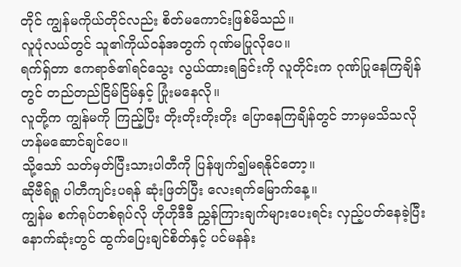တိုင် ကျွန်မကိုယ်တိုင်လည်း စိတ်မကောင်းဖြစ်မိသည်။
လူပုံလယ်တွင် သူ၏ကိုယ်ဝန်အတွက် ဂုဏ်မပြုလိုပေ။
ရက်ရှ်တာ ဧကရာဇ်၏ရင်သွေး လွယ်ထားရခြင်းကို လူတိုင်းက ဂုဏ်ပြုနေကြချိန်တွင် တည်တည်ငြိမ်ငြိမ်နှင့် ပြုံးမနေလို။
လူတို့က ကျွန်မကို ကြည့်ပြီး တိုးတိုးတိုးတိုး ပြောနေကြချိန်တွင် ဘာမှမသိသလို ဟန်မဆောင်ချင်ပေ။
သို့သော် သတ်မှတ်ပြီးသားပါတီကို ပြန်ဖျက်၍မရနိုင်တော့။
ဆိုဗီရ်ရှု ပါတီကျင်းပရန် ဆုံးဖြတ်ပြီး လေးရက်မြောက်နေ့။
ကျွန်မ စက်ရုပ်တစ်ရုပ်လို ဟိုဟိုဒီဒီ ညွှန်ကြားချက်များပေးရင်း လှည့်ပတ်နေခဲ့ပြီး နောက်ဆုံးတွင် ထွက်ပြေးချင်စိတ်နှင့် ပင်မနန်း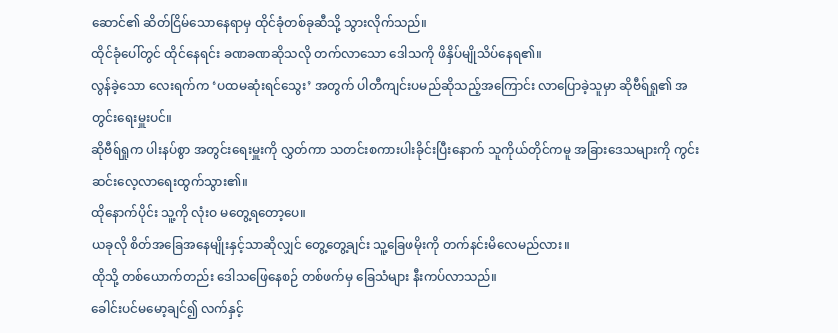ဆောင်၏ ဆိတ်ငြိမ်သောနေရာမှ ထိုင်ခုံတစ်ခုဆီသို့ သွားလိုက်သည်။
ထိုင်ခုံပေါ်တွင် ထိုင်နေရင်း ခဏခဏဆိုသလို တက်လာသော ဒေါသကို ဖိနှိပ်မျိုသိပ်နေရ၏။
လွန်ခဲ့သော လေးရက်က ‘ပထမဆုံးရင်သွေး’ အတွက် ပါတီကျင်းပမည်ဆိုသည့်အကြောင်း လာပြောခဲ့သူမှာ ဆိုဗီရ်ရှု၏ အတွင်းရေးမှူးပင်။
ဆိုဗီရ်ရှုက ပါးနပ်စွာ အတွင်းရေးမှူးကို လွှတ်ကာ သတင်းစကားပါးခိုင်းပြီးနောက် သူကိုယ်တိုင်ကမူ အခြားဒေသများကို ကွင်းဆင်းလေ့လာရေးထွက်သွား၏။
ထိုနောက်ပိုင်း သူ့ကို လုံးဝ မတွေ့ရတော့ပေ။
ယခုလို စိတ်အခြေအနေမျိုးနှင့်သာဆိုလျှင် တွေ့တွေ့ချင်း သူ့ခြေဖမိုးကို တက်နင်းမိလေမည်လား။
ထိုသို့ တစ်ယောက်တည်း ဒေါသဖြေနေစဉ် တစ်ဖက်မှ ခြေသံများ နီးကပ်လာသည်။
ခေါင်းပင်မမော့ချင်၍ လက်နှင့်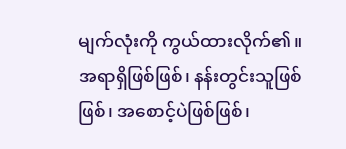မျက်လုံးကို ကွယ်ထားလိုက်၏။
အရာရှိဖြစ်ဖြစ်၊ နန်းတွင်းသူဖြစ်ဖြစ်၊ အစောင့်ပဲဖြစ်ဖြစ်၊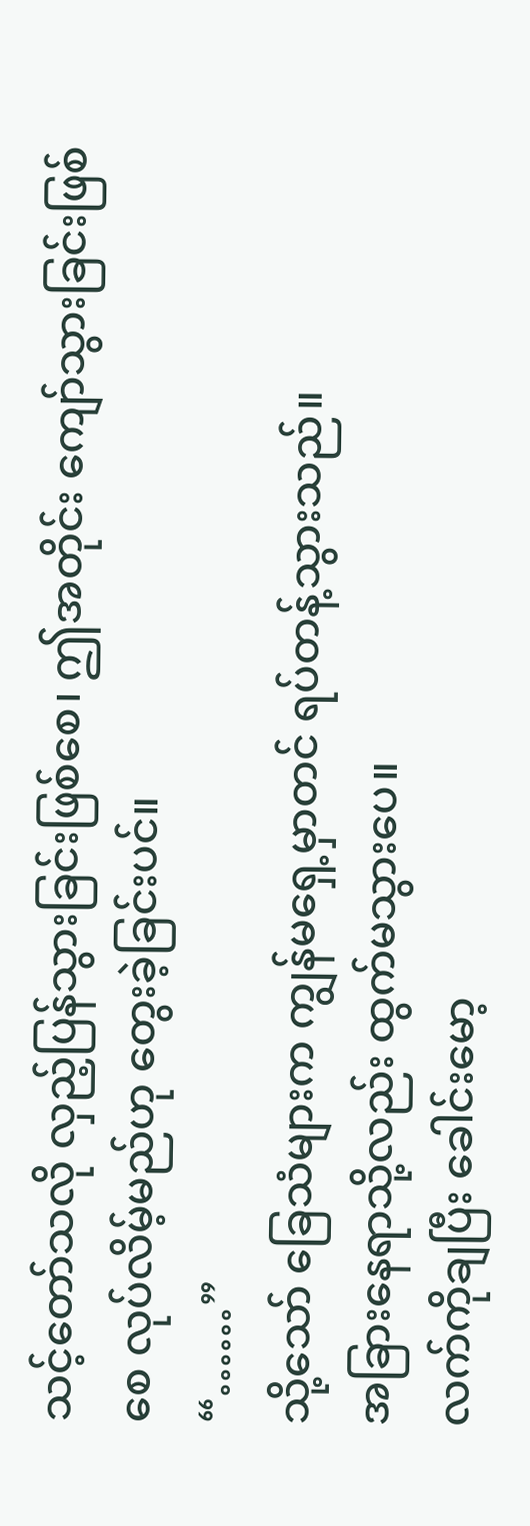သင့်တော်သလို လှည့်ပြန်သွားခြင်းဖြစ်စေ၊ ဤအတိုင်း ကျော်သွားခြင်းဖြစ်စေ လုပ်လိမ့်မည်ဟု တွေးခဲ့ခြင်းပင်။
“……”
သို့သော် ခြေသံများက ကျွန်မရှေ့မှာတင် ရပ်တန့်သွားသည်။
အခြားနေရာသို့လည်း ထွက်မသွားပေ။
လက်ကိုချပြီး ခေါင်းမော့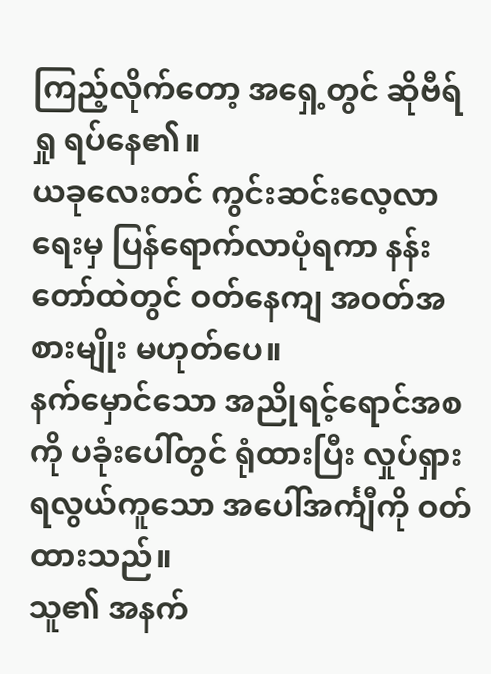ကြည့်လိုက်တော့ အရှေ့တွင် ဆိုဗီရ်ရှု ရပ်နေ၏။
ယခုလေးတင် ကွင်းဆင်းလေ့လာရေးမှ ပြန်ရောက်လာပုံရကာ နန်းတော်ထဲတွင် ဝတ်နေကျ အဝတ်အစားမျိုး မဟုတ်ပေ။
နက်မှောင်သော အညိုရင့်ရောင်အစကို ပခုံးပေါ်တွင် ရုံထားပြီး လှုပ်ရှားရလွယ်ကူသော အပေါ်အင်္ကျီကို ဝတ်ထားသည်။
သူ၏ အနက်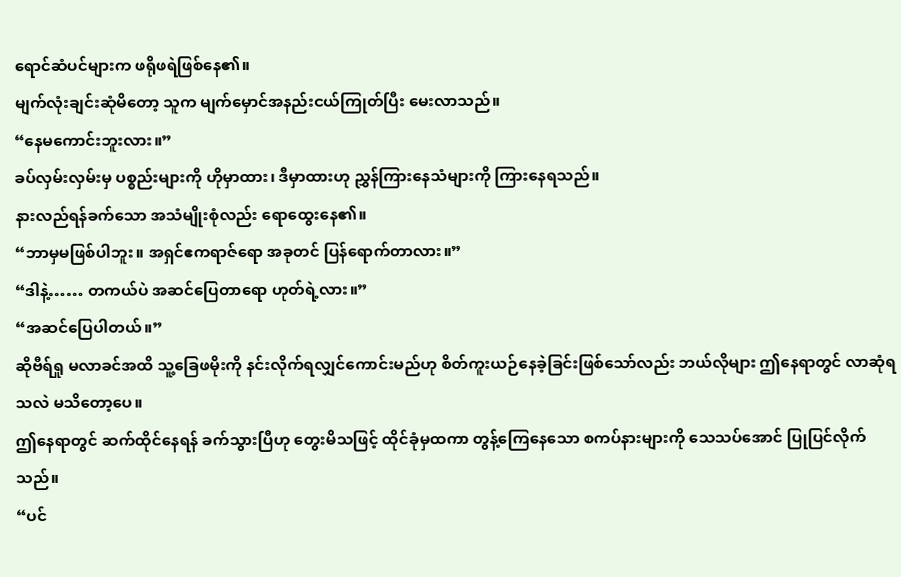ရောင်ဆံပင်များက ဖရိုဖရဲဖြစ်နေ၏။
မျက်လုံးချင်းဆုံမိတော့ သူက မျက်မှောင်အနည်းငယ်ကြုတ်ပြီး မေးလာသည်။
“နေမကောင်းဘူးလား။”
ခပ်လှမ်းလှမ်းမှ ပစ္စည်းများကို ဟိုမှာထား၊ ဒီမှာထားဟု ညွှန်ကြားနေသံများကို ကြားနေရသည်။
နားလည်ရန်ခက်သော အသံမျိုးစုံလည်း ရောထွေးနေ၏။
“ဘာမှမဖြစ်ပါဘူး။ အရှင်ဧကရာဇ်ရော အခုတင် ပြန်ရောက်တာလား။”
“ဒါနဲ့…… တကယ်ပဲ အဆင်ပြေတာရော ဟုတ်ရဲ့လား။”
“အဆင်ပြေပါတယ်။”
ဆိုဗီရ်ရှု မလာခင်အထိ သူ့ခြေဖမိုးကို နင်းလိုက်ရလျှင်ကောင်းမည်ဟု စိတ်ကူးယဉ်နေခဲ့ခြင်းဖြစ်သော်လည်း ဘယ်လိုများ ဤနေရာတွင် လာဆုံရသလဲ မသိတော့ပေ။
ဤနေရာတွင် ဆက်ထိုင်နေရန် ခက်သွားပြီဟု တွေးမိသဖြင့် ထိုင်ခုံမှထကာ တွန့်ကြေနေသော စကပ်နားများကို သေသပ်အောင် ပြုပြင်လိုက်သည်။
“ပင်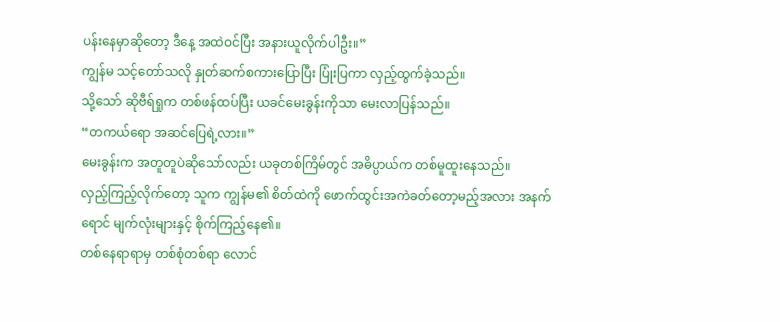ပန်းနေမှာဆိုတော့ ဒီနေ့ အထဲဝင်ပြီး အနားယူလိုက်ပါဦး။”
ကျွန်မ သင့်တော်သလို နှုတ်ဆက်စကားပြောပြီး ပြုံးပြကာ လှည့်ထွက်ခဲ့သည်။
သို့သော် ဆိုဗီရ်ရှုက တစ်ဖန်ထပ်ပြီး ယခင်မေးခွန်းကိုသာ မေးလာပြန်သည်။
“တကယ်ရော အဆင်ပြေရဲ့လား။”
မေးခွန်းက အတူတူပဲဆိုသော်လည်း ယခုတစ်ကြိမ်တွင် အဓိပ္ပာယ်က တစ်မူထူးနေသည်။
လှည့်ကြည့်လိုက်တော့ သူက ကျွန်မ၏ စိတ်ထဲကို ဖောက်ထွင်းအကဲခတ်တော့မည့်အလား အနက်ရောင် မျက်လုံးများနှင့် စိုက်ကြည့်နေ၏။
တစ်နေရာရာမှ တစ်စုံတစ်ရာ လောင်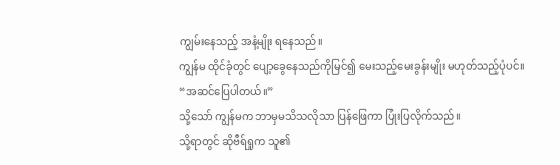ကျွမ်းနေသည့် အနံ့မျိုး ရနေသည်။
ကျွန်မ ထိုင်ခုံတွင် ပျော့ခွေနေသည်ကိုမြင်၍ မေးသည့်မေးခွန်းမျိုး မဟုတ်သည့်ပုံပင်။
“အဆင်ပြေပါတယ်။”
သို့သော် ကျွန်မက ဘာမှမသိသလိုသာ ပြန်ဖြေကာ ပြုံးပြလိုက်သည်။
သို့ရာတွင် ဆိုဗီရ်ရှုက သူ၏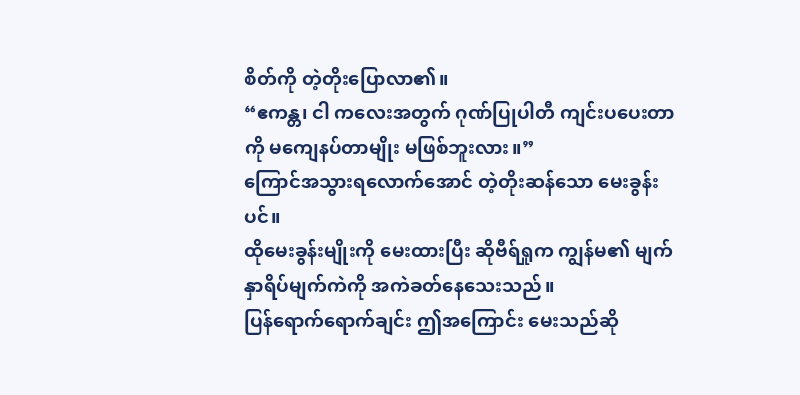စိတ်ကို တဲ့တိုးပြောလာ၏။
“ဧကန္တ၊ ငါ ကလေးအတွက် ဂုဏ်ပြုပါတီ ကျင်းပပေးတာကို မကျေနပ်တာမျိုး မဖြစ်ဘူးလား။”
ကြောင်အသွားရလောက်အောင် တဲ့တိုးဆန်သော မေးခွန်းပင်။
ထိုမေးခွန်းမျိုးကို မေးထားပြီး ဆိုဗီရ်ရှုက ကျွန်မ၏ မျက်နှာရိပ်မျက်ကဲကို အကဲခတ်နေသေးသည်။
ပြန်ရောက်ရောက်ချင်း ဤအကြောင်း မေးသည်ဆို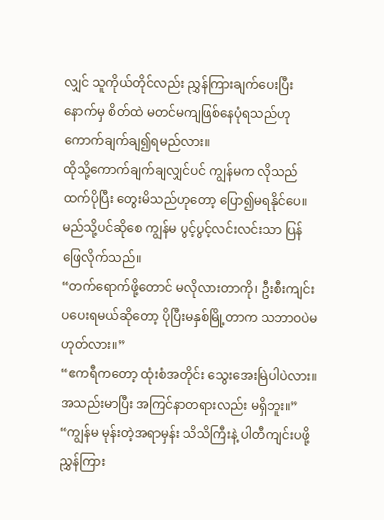လျှင် သူကိုယ်တိုင်လည်း ညွှန်ကြားချက်ပေးပြီးနောက်မှ စိတ်ထဲ မတင်မကျဖြစ်နေပုံရသည်ဟု ကောက်ချက်ချ၍ရမည်လား။
ထိုသို့ကောက်ချက်ချလျှင်ပင် ကျွန်မက လိုသည်ထက်ပိုပြီး တွေးမိသည်ဟုတော့ ပြော၍မရနိုင်ပေ။
မည်သို့ပင်ဆိုစေ ကျွန်မ ပွင့်ပွင့်လင်းလင်းသာ ပြန်ဖြေလိုက်သည်။
“တက်ရောက်ဖို့တောင် မလိုလားတာကို၊ ဦးစီးကျင်းပပေးရမယ်ဆိုတော့ ပိုပြီးမနှစ်မြို့တာက သဘာဝပဲမဟုတ်လား။”
“ဧကရီကတော့ ထုံးစံအတိုင်း သွေးအေးမြဲပါပဲလား။ အသည်းမာပြီး အကြင်နာတရားလည်း မရှိဘူး။”
“ကျွန်မ မုန်းတဲ့အရာမှန်း သိသိကြီးနဲ့ ပါတီကျင်းပဖို့ ညွှန်ကြား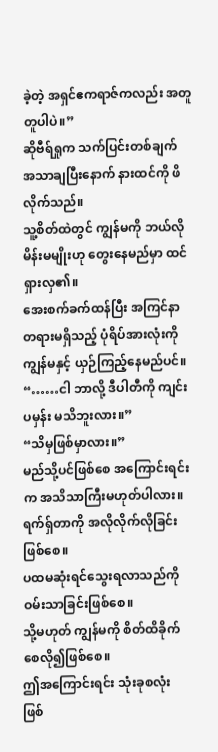ခဲ့တဲ့ အရှင်ဧကရာဇ်ကလည်း အတူတူပါပဲ။”
ဆိုဗီရ်ရှုက သက်ပြင်းတစ်ချက် အသာချပြီးနောက် နားထင်ကို ဖိလိုက်သည်။
သူ့စိတ်ထဲတွင် ကျွန်မကို ဘယ်လိုမိန်းမမျိုးဟု တွေးနေမည်မှာ ထင်ရှားလှ၏။
အေးစက်ခက်ထန်ပြီး အကြင်နာတရားမရှိသည့် ပုံရိပ်အားလုံးကို ကျွန်မနှင့် ယှဉ်ကြည့်နေမည်ပင်။
“……ငါ ဘာလို့ ဒီပါတီကို ကျင်းပမှန်း မသိဘူးလား။”
“သိမှဖြစ်မှာလား။”
မည်သို့ပင်ဖြစ်စေ အကြောင်းရင်းက အသိသာကြီးမဟုတ်ပါလား။
ရက်ရှ်တာကို အလိုလိုက်လိုခြင်းဖြစ်စေ။
ပထမဆုံးရင်သွေးရလာသည်ကို ဝမ်းသာခြင်းဖြစ်စေ။
သို့မဟုတ် ကျွန်မကို စိတ်ထိခိုက်စေလို၍ဖြစ်စေ။
ဤအကြောင်းရင်း သုံးခုစလုံး ဖြစ်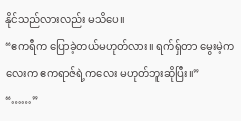နိုင်သည်လားလည်း မသိပေ။
“ဧကရီက ပြောခဲ့တယ်မဟုတ်လား။ ရက်ရှ်တာ မွေးမဲ့ကလေးက ဧကရာဇ်ရဲ့ကလေး မဟုတ်ဘူးဆိုပြီး။”
“……”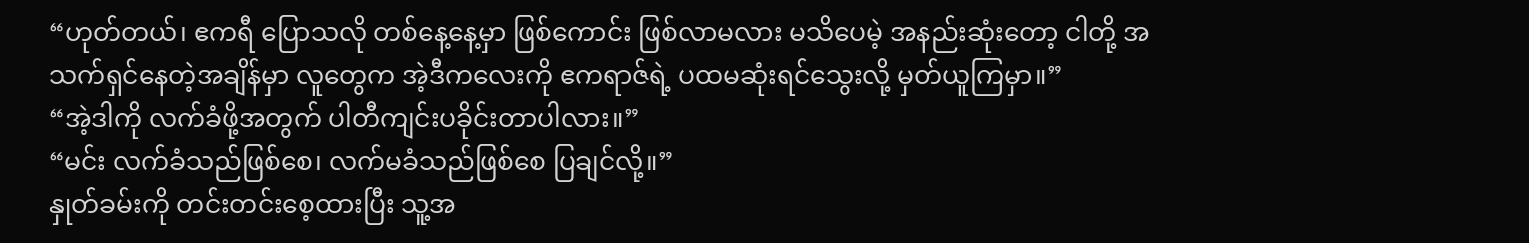“ဟုတ်တယ်၊ ဧကရီ ပြောသလို တစ်နေ့နေ့မှာ ဖြစ်ကောင်း ဖြစ်လာမလား မသိပေမဲ့ အနည်းဆုံးတော့ ငါတို့ အသက်ရှင်နေတဲ့အချိန်မှာ လူတွေက အဲ့ဒီကလေးကို ဧကရာဇ်ရဲ့ ပထမဆုံးရင်သွေးလို့ မှတ်ယူကြမှာ။”
“အဲ့ဒါကို လက်ခံဖို့အတွက် ပါတီကျင်းပခိုင်းတာပါလား။”
“မင်း လက်ခံသည်ဖြစ်စေ၊ လက်မခံသည်ဖြစ်စေ ပြချင်လို့။”
နှုတ်ခမ်းကို တင်းတင်းစေ့ထားပြီး သူ့အ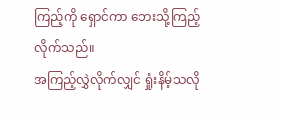ကြည့်ကို ရှောင်ကာ ဘေးသို့ကြည့်လိုက်သည်။
အကြည့်လွှဲလိုက်လျှင် ရှုံးနိမ့်သလို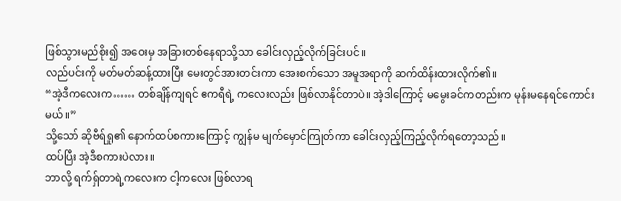ဖြစ်သွားမည်စိုး၍ အဝေးမှ အခြားတစ်နေရာသို့သာ ခေါင်းလှည့်လိုက်ခြင်းပင်။
လည်ပင်းကို မတ်မတ်ဆန့်ထားပြီး မေးတွင်အားတင်းကာ အေးစက်သော အမူအရာကို ဆက်ထိန်းထားလိုက်၏။
“အဲ့ဒီကလေးက…… တစ်ချိန်ကျရင် ဧကရီရဲ့ ကလေးလည်း ဖြစ်လာနိုင်တာပဲ။ အဲ့ဒါကြောင့် မမွေးခင်ကတည်းက မုန်းမနေရင်ကောင်းမယ်။”
သို့သော် ဆိုဗီရ်ရှု၏ နောက်ထပ်စကားကြောင့် ကျွန်မ မျက်မှောင်ကြုတ်ကာ ခေါင်းလှည့်ကြည့်လိုက်ရတော့သည်။
ထပ်ပြီး အဲ့ဒီစကားပဲလား။
ဘာလို့ ရက်ရှ်တာရဲ့ကလေးက ငါ့ကလေး ဖြစ်လာရ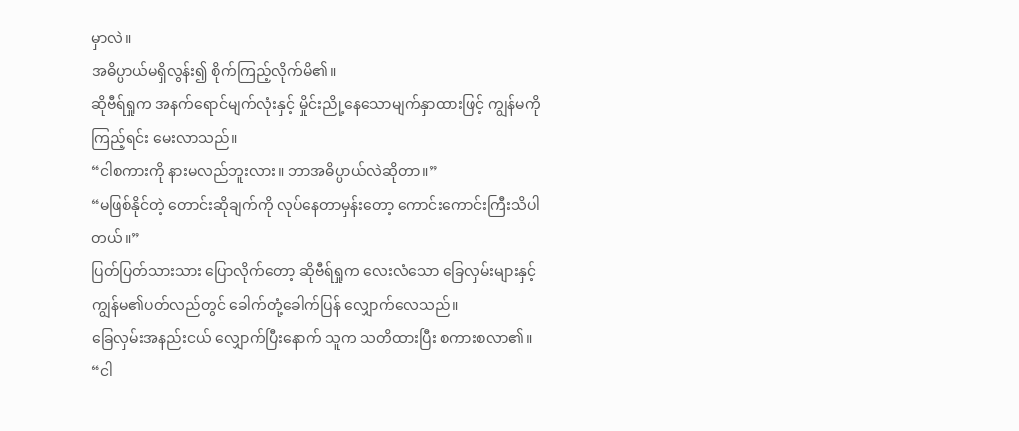မှာလဲ။
အဓိပ္ပာယ်မရှိလွန်း၍ စိုက်ကြည့်လိုက်မိ၏။
ဆိုဗီရ်ရှုက အနက်ရောင်မျက်လုံးနှင့် မှိုင်းညို့နေသောမျက်နှာထားဖြင့် ကျွန်မကိုကြည့်ရင်း မေးလာသည်။
“ငါစကားကို နားမလည်ဘူးလား။ ဘာအဓိပ္ပာယ်လဲဆိုတာ။”
“မဖြစ်နိုင်တဲ့ တောင်းဆိုချက်ကို လုပ်နေတာမှန်းတော့ ကောင်းကောင်းကြီးသိပါတယ်။”
ပြတ်ပြတ်သားသား ပြောလိုက်တော့ ဆိုဗီရ်ရှုက လေးလံသော ခြေလှမ်းများနှင့် ကျွန်မ၏ပတ်လည်တွင် ခေါက်တုံ့ခေါက်ပြန် လျှောက်လေသည်။
ခြေလှမ်းအနည်းငယ် လျှောက်ပြီးနောက် သူက သတိထားပြီး စကားစလာ၏။
“ငါ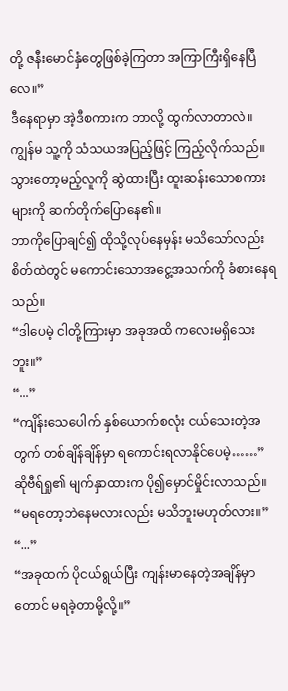တို့ ဇနီးမောင်နှံတွေဖြစ်ခဲ့ကြတာ အကြာကြီးရှိနေပြီလေ။”
ဒီနေရာမှာ အဲ့ဒီစကားက ဘာလို့ ထွက်လာတာလဲ။
ကျွန်မ သူ့ကို သံသယအပြည့်ဖြင့် ကြည့်လိုက်သည်။
သွားတော့မည့်လူကို ဆွဲထားပြီး ထူးဆန်းသောစကားများကို ဆက်တိုက်ပြောနေ၏။
ဘာကိုပြောချင်၍ ထိုသို့လုပ်နေမှန်း မသိသော်လည်း စိတ်ထဲတွင် မကောင်းသောအငွေ့အသက်ကို ခံစားနေရသည်။
“ဒါပေမဲ့ ငါတို့ကြားမှာ အခုအထိ ကလေးမရှိသေးဘူး။”
“...”
“ကျိန်းသေပေါက် နှစ်ယောက်စလုံး ငယ်သေးတဲ့အတွက် တစ်ချိန်ချိန်မှာ ရကောင်းရလာနိုင်ပေမဲ့……”
ဆိုဗီရ်ရှု၏ မျက်နှာထားက ပို၍မှောင်မှိုင်းလာသည်။
“မရတော့ဘဲနေမလားလည်း မသိဘူးမဟုတ်လား။”
“...”
“အခုထက် ပိုငယ်ရွယ်ပြီး ကျန်းမာနေတဲ့အချိန်မှာတောင် မရခဲ့တာမို့လို့။”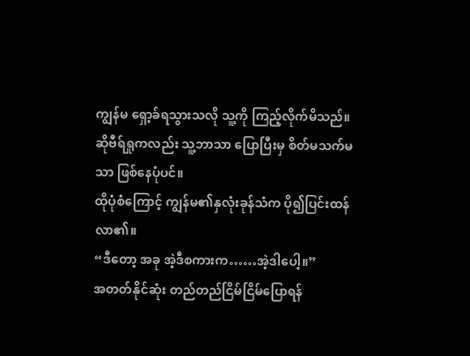ကျွန်မ ရှော့ခ်ရသွားသလို သူ့ကို ကြည့်လိုက်မိသည်။
ဆိုဗီရ်ရှုကလည်း သူ့ဘာသာ ပြောပြီးမှ စိတ်မသက်မသာ ဖြစ်နေပုံပင်။
ထိုပုံစံကြောင့် ကျွန်မ၏နှလုံးခုန်သံက ပို၍ပြင်းထန်လာ၏။
“ဒီတော့ အခု အဲ့ဒီစကားက……အဲ့ဒါပေါ့။”
အတတ်နိုင်ဆုံး တည်တည်ငြိမ်ငြိမ်ပြောရန်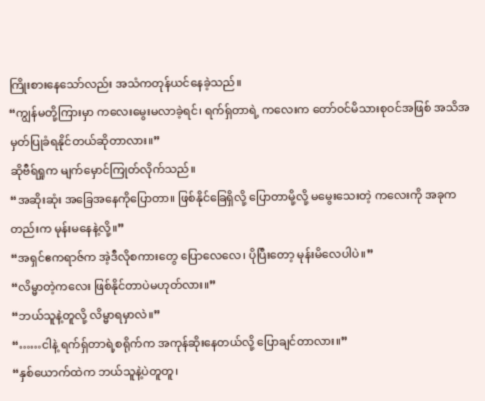ကြိုးစားနေသော်လည်း အသံကတုန်ယင်နေခဲ့သည်။
“ကျွန်မတို့ကြားမှာ ကလေးမွေးမလာခဲ့ရင်၊ ရက်ရှ်တာရဲ့ ကလေးက တော်ဝင်မိသားစုဝင်အဖြစ် အသိအမှတ်ပြုခံရနိုင်တယ်ဆိုတာလား။”
ဆိုဗီရ်ရှုက မျက်မှောင်ကြုတ်လိုက်သည်။
“အဆိုးဆုံး အခြေအနေကိုပြောတာ။ ဖြစ်နိုင်ခြေရှိလို့ ပြောတာမို့လို့ မမွေးသေးတဲ့ ကလေးကို အခုကတည်းက မုန်းမနေနဲ့လို့။”
“အရှင်ဧကရာဇ်က အဲ့ဒီလိုစကားတွေ ပြောလေလေ၊ ပိုပြီးတော့ မုန်းမိလေပါပဲ။”
“လိမ္မာတဲ့ကလေး ဖြစ်နိုင်တာပဲမဟုတ်လား။”
“ဘယ်သူနဲ့တူလို့ လိမ္မာရမှာလဲ။”
“……ငါနဲ့ ရက်ရှ်တာရဲ့စရိုက်က အကုန်ဆိုးနေတယ်လို့ ပြောချင်တာလား။”
“နှစ်ယောက်ထဲက ဘယ်သူနဲ့ပဲတူတူ၊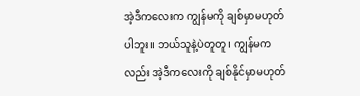အဲ့ဒီကလေးက ကျွန်မကို ချစ်မှာမဟုတ်ပါဘူး။ ဘယ်သူနဲ့ပဲတူတူ၊ ကျွန်မကလည်း အဲ့ဒီကလေးကို ချစ်နိုင်မှာမဟုတ်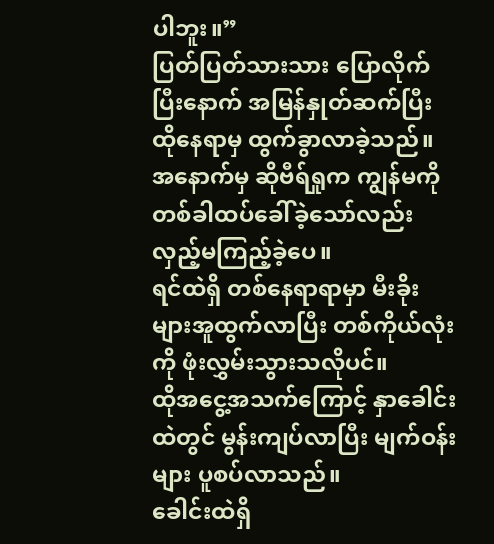ပါဘူး။”
ပြတ်ပြတ်သားသား ပြောလိုက်ပြီးနောက် အမြန်နှုတ်ဆက်ပြီး ထိုနေရာမှ ထွက်ခွာလာခဲ့သည်။
အနောက်မှ ဆိုဗီရ်ရှုက ကျွန်မကို တစ်ခါထပ်ခေါ်ခဲ့သော်လည်း လှည့်မကြည့်ခဲ့ပေ။
ရင်ထဲရှိ တစ်နေရာရာမှာ မီးခိုးများအူထွက်လာပြီး တစ်ကိုယ်လုံးကို ဖုံးလွှမ်းသွားသလိုပင်။
ထိုအငွေ့အသက်ကြောင့် နှာခေါင်းထဲတွင် မွန်းကျပ်လာပြီး မျက်ဝန်းများ ပူစပ်လာသည်။
ခေါင်းထဲရှိ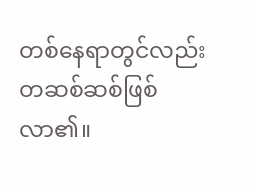တစ်နေရာတွင်လည်း တဆစ်ဆစ်ဖြစ်လာ၏။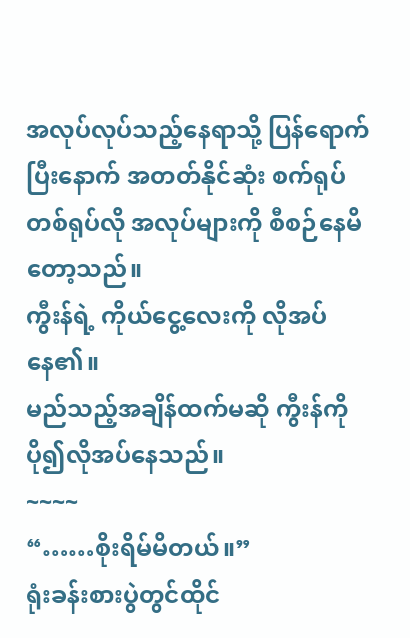အလုပ်လုပ်သည့်နေရာသို့ ပြန်ရောက်ပြီးနောက် အတတ်နိုင်ဆုံး စက်ရုပ်တစ်ရုပ်လို အလုပ်များကို စီစဉ်နေမိတော့သည်။
ကွီးန်ရဲ့ ကိုယ်ငွေ့လေးကို လိုအပ်နေ၏။
မည်သည့်အချိန်ထက်မဆို ကွီးန်ကို ပို၍လိုအပ်နေသည်။
~~~~
“……စိုးရိမ်မိတယ်။”
ရုံးခန်းစားပွဲတွင်ထိုင်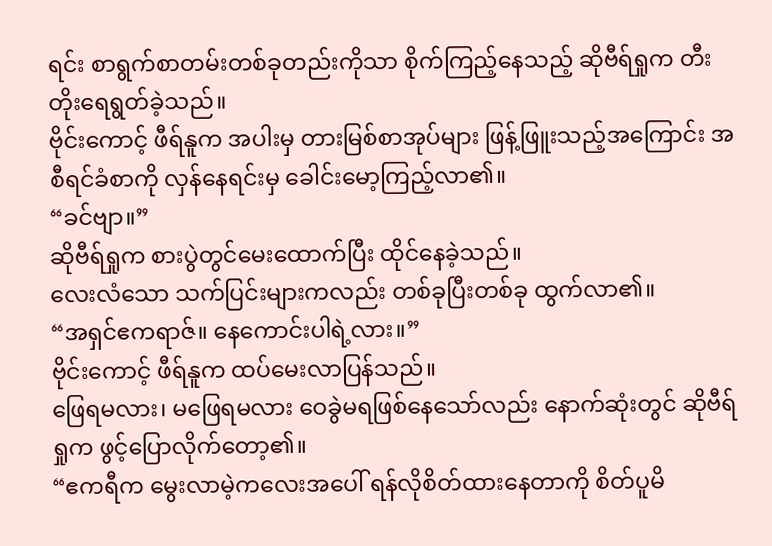ရင်း စာရွက်စာတမ်းတစ်ခုတည်းကိုသာ စိုက်ကြည့်နေသည့် ဆိုဗီရ်ရှုက တီးတိုးရေရွတ်ခဲ့သည်။
ဗိုင်းကောင့် ဖီရ်နူက အပါးမှ တားမြစ်စာအုပ်များ ဖြန့်ဖြူးသည့်အကြောင်း အစီရင်ခံစာကို လှန်နေရင်းမှ ခေါင်းမော့ကြည့်လာ၏။
“ခင်ဗျာ။”
ဆိုဗီရ်ရှုက စားပွဲတွင်မေးထောက်ပြီး ထိုင်နေခဲ့သည်။
လေးလံသော သက်ပြင်းများကလည်း တစ်ခုပြီးတစ်ခု ထွက်လာ၏။
“အရှင်ဧကရာဇ်။ နေကောင်းပါရဲ့လား။”
ဗိုင်းကောင့် ဖီရ်နူက ထပ်မေးလာပြန်သည်။
ဖြေရမလား၊ မဖြေရမလား ဝေခွဲမရဖြစ်နေသော်လည်း နောက်ဆုံးတွင် ဆိုဗီရ်ရှုက ဖွင့်ပြောလိုက်တော့၏။
“ဧကရီက မွေးလာမဲ့ကလေးအပေါ် ရန်လိုစိတ်ထားနေတာကို စိတ်ပူမိ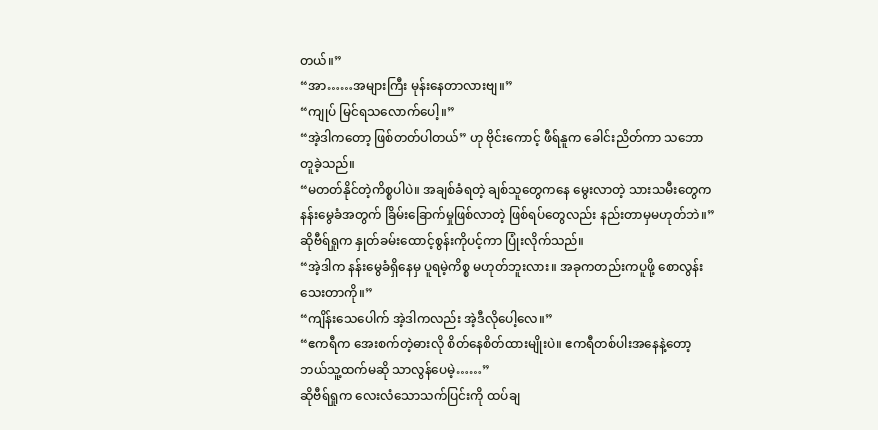တယ်။”
“အာ……အများကြီး မုန်းနေတာလားဗျ။”
“ကျုပ် မြင်ရသလောက်ပေါ့။”
“အဲ့ဒါကတော့ ဖြစ်တတ်ပါတယ်” ဟု ဗိုင်းကောင့် ဖီရ်နူက ခေါင်းညိတ်ကာ သဘောတူခဲ့သည်။
“မတတ်နိုင်တဲ့ကိစ္စပါပဲ။ အချစ်ခံရတဲ့ ချစ်သူတွေကနေ မွေးလာတဲ့ သားသမီးတွေက နန်းမွေခံအတွက် ခြိမ်းခြောက်မှုဖြစ်လာတဲ့ ဖြစ်ရပ်တွေလည်း နည်းတာမှမဟုတ်ဘဲ။”
ဆိုဗီရ်ရှုက နှုတ်ခမ်းထောင့်စွန်းကိုပင့်ကာ ပြုံးလိုက်သည်။
“အဲ့ဒါက နန်းမွေခံရှိနေမှ ပူရမဲ့ကိစ္စ မဟုတ်ဘူးလား။ အခုကတည်းကပူဖို့ စောလွန်းသေးတာကို။”
“ကျိန်းသေပေါက် အဲ့ဒါကလည်း အဲ့ဒီလိုပေါ့လေ။”
“ဧကရီက အေးစက်တဲ့ဓားလို စိတ်နေစိတ်ထားမျိုးပဲ။ ဧကရီတစ်ပါးအနေနဲ့တော့ ဘယ်သူ့ထက်မဆို သာလွန်ပေမဲ့……”
ဆိုဗီရ်ရှုက လေးလံသောသက်ပြင်းကို ထပ်ချ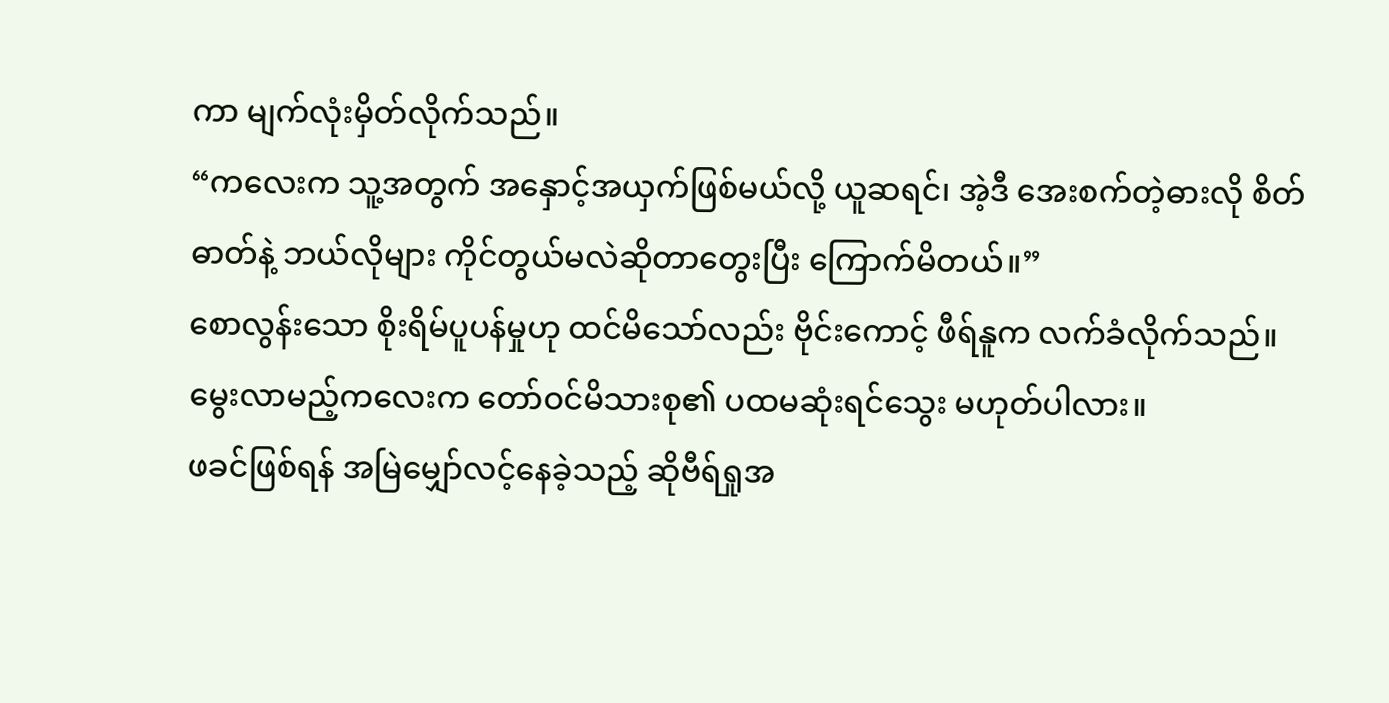ကာ မျက်လုံးမှိတ်လိုက်သည်။
“ကလေးက သူ့အတွက် အနှောင့်အယှက်ဖြစ်မယ်လို့ ယူဆရင်၊ အဲ့ဒီ အေးစက်တဲ့ဓားလို စိတ်ဓာတ်နဲ့ ဘယ်လိုများ ကိုင်တွယ်မလဲဆိုတာတွေးပြီး ကြောက်မိတယ်။”
စောလွန်းသော စိုးရိမ်ပူပန်မှုဟု ထင်မိသော်လည်း ဗိုင်းကောင့် ဖီရ်နူက လက်ခံလိုက်သည်။
မွေးလာမည့်ကလေးက တော်ဝင်မိသားစု၏ ပထမဆုံးရင်သွေး မဟုတ်ပါလား။
ဖခင်ဖြစ်ရန် အမြဲမျှော်လင့်နေခဲ့သည့် ဆိုဗီရ်ရှုအ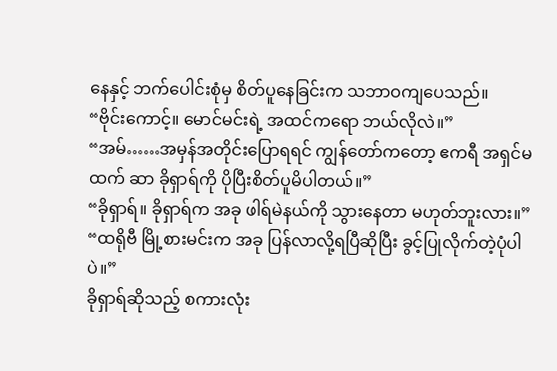နေနှင့် ဘက်ပေါင်းစုံမှ စိတ်ပူနေခြင်းက သဘာဝကျပေသည်။
“ဗိုင်းကောင့်။ မောင်မင်းရဲ့ အထင်ကရော ဘယ်လိုလဲ။”
“အမ်……အမှန်အတိုင်းပြောရရင် ကျွန်တော်ကတော့ ဧကရီ အရှင်မထက် ဆာ ခိုရှာရ်ကို ပိုပြီးစိတ်ပူမိပါတယ်။”
“ခိုရှာရ်။ ခိုရှာရ်က အခု ဖါရ်မဲနယ်ကို သွားနေတာ မဟုတ်ဘူးလား။”
“ထရိုဗီ မြို့စားမင်းက အခု ပြန်လာလို့ရပြီဆိုပြီး ခွင့်ပြုလိုက်တဲ့ပုံပါပဲ။”
ခိုရှာရ်ဆိုသည့် စကားလုံး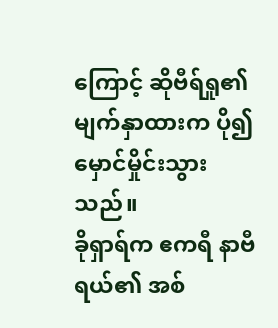ကြောင့် ဆိုဗီရ်ရှု၏ မျက်နှာထားက ပို၍မှောင်မှိုင်းသွားသည်။
ခိုရှာရ်က ဧကရီ နာဗီရယ်၏ အစ်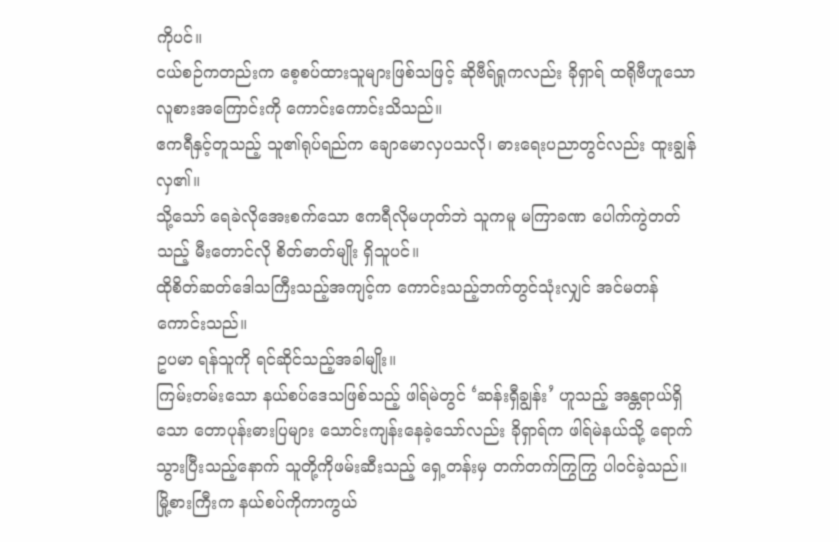ကိုပင်။
ငယ်စဉ်ကတည်းက စေ့စပ်ထားသူများဖြစ်သဖြင့် ဆိုဗီရ်ရှုကလည်း ခိုရှာရ် ထရိုဗီဟူသော လူစားအကြောင်းကို ကောင်းကောင်းသိသည်။
ဧကရီနှင့်တူသည့် သူ၏ရုပ်ရည်က ချောမောလှပသလို၊ ဓားရေးပညာတွင်လည်း ထူးချွန်လှ၏။
သို့သော် ရေခဲလိုအေးစက်သော ဧကရီလိုမဟုတ်ဘဲ သူကမူ မကြာခဏ ပေါက်ကွဲတတ်သည့် မီးတောင်လို စိတ်ဓာတ်မျိုး ရှိသူပင်။
ထိုစိတ်ဆတ်ဒေါသကြီးသည့်အကျင့်က ကောင်းသည့်ဘက်တွင်သုံးလျှင် အင်မတန်ကောင်းသည်။
ဥပမာ ရန်သူကို ရင်ဆိုင်သည့်အခါမျိုး။
ကြမ်းတမ်းသော နယ်စပ်ဒေသဖြစ်သည့် ဖါရ်မဲတွင် ‘ဆန်းရှီချွန်း’ ဟူသည့် အန္တရာယ်ရှိသော တောပုန်းဓားပြများ သောင်းကျန်းနေခဲ့သော်လည်း ခိုရှာရ်က ဖါရ်မဲနယ်သို့ ရောက်သွားပြီးသည့်နောက် သူတို့ကိုဖမ်းဆီးသည့် ရှေ့တန်းမှ တက်တက်ကြွကြွ ပါဝင်ခဲ့သည်။
မြို့စားကြီးက နယ်စပ်ကိုကာကွယ်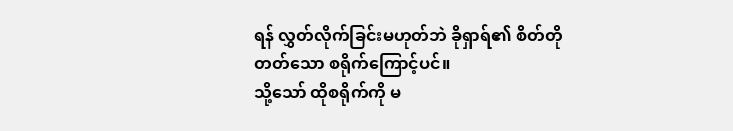ရန် လွှတ်လိုက်ခြင်းမဟုတ်ဘဲ ခိုရှာရ်၏ စိတ်တိုတတ်သော စရိုက်ကြောင့်ပင်။
သို့သော် ထိုစရိုက်ကို မ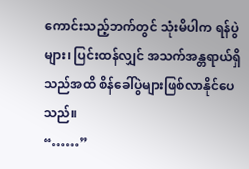ကောင်းသည့်ဘက်တွင် သုံးမိပါက ရန်ပွဲများ၊ ပြင်းထန်လျှင် အသက်အန္တရာယ်ရှိသည်အထိ စိန်ခေါ်ပွဲများဖြစ်လာနိုင်ပေသည်။
“……”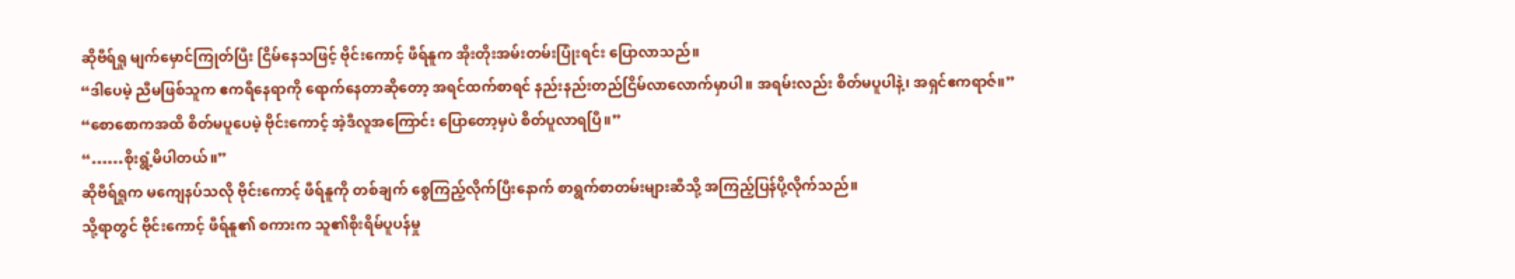ဆိုဗီရ်ရှု မျက်မှောင်ကြုတ်ပြီး ငြိမ်နေသဖြင့် ဗိုင်းကောင့် ဖီရ်နူက အိုးတိုးအမ်းတမ်းပြုံးရင်း ပြောလာသည်။
“ဒါပေမဲ့ ညီမဖြစ်သူက ဧကရီနေရာကို ရောက်နေတာဆိုတော့ အရင်ထက်စာရင် နည်းနည်းတည်ငြိမ်လာလောက်မှာပါ။ အရမ်းလည်း စိတ်မပူပါနဲ့၊ အရှင်ဧကရာဇ်။”
“စောစောကအထိ စိတ်မပူပေမဲ့ ဗိုင်းကောင့် အဲ့ဒီလူအကြောင်း ပြောတော့မှပဲ စိတ်ပူလာရပြီ။”
“……စိုးရွံ့မိပါတယ်။”
ဆိုဗီရ်ရှုက မကျေနပ်သလို ဗိုင်းကောင့် ဖီရ်နူကို တစ်ချက် စွေကြည့်လိုက်ပြီးနောက် စာရွက်စာတမ်းများဆီသို့ အကြည့်ပြန်ပို့လိုက်သည်။
သို့ရာတွင် ဗိုင်းကောင့် ဖီရ်နူ၏ စကားက သူ၏စိုးရိမ်ပူပန်မှု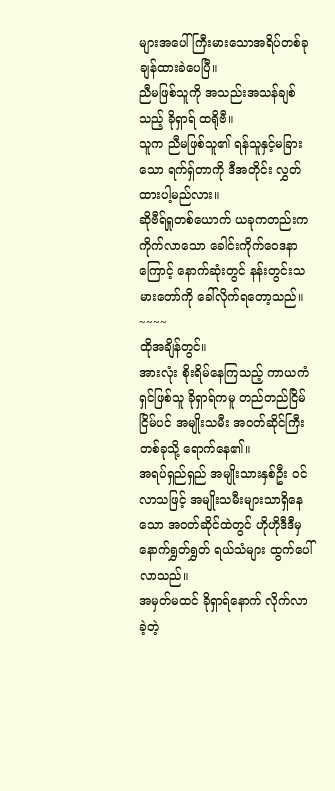များအပေါ် ကြီးမားသောအရိပ်တစ်ခု ချန်ထားခဲပေပြီ။
ညီမဖြစ်သူကို အသည်းအသန်ချစ်သည့် ခိုရှာရ် ထရိုဗီ။
သူက ညီမဖြစ်သူ၏ ရန်သူနှင့်မခြားသော ရက်ရှ်တာကို ဒီအတိုင်း လွှတ်ထားပါ့မည်လား။
ဆိုဗီရ်ရှုတစ်ယောက် ယခုကတည်းက ကိုက်လာသော ခေါင်းကိုက်ဝေဒနာကြောင့် နောက်ဆုံးတွင် နန်းတွင်းသမားတော်ကို ခေါ်လိုက်ရတော့သည်။
~~~~
ထိုအချိန်တွင်။
အားလုံး စိုးရိမ်နေကြသည့် ကာယကံရှင်ဖြစ်သူ ခိုရှာရ်ကမူ တည်တည်ငြိမ်ငြိမ်ပင် အမျိုးသမီး အဝတ်ဆိုင်ကြီးတစ်ခုသို့ ရောက်နေ၏။
အရပ်ရှည်ရှည် အမျိုးသားနှစ်ဦး ဝင်လာသဖြင့် အမျိုးသမီးများသာရှိနေသော အဝတ်ဆိုင်ထဲတွင် ဟိုဟိုဒီဒီမှ နောက်ရွှတ်ရွှတ် ရယ်သံများ ထွက်ပေါ်လာသည်။
အမှတ်မထင် ခိုရှာရ်နောက် လိုက်လာခဲ့တဲ့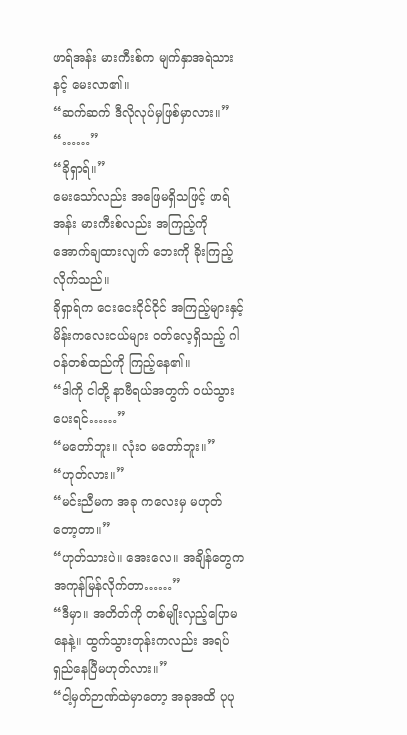ဖာရ်အန်း မားကီးစ်က မျက်နှာအရဲသားနင့် မေးလာ၏။
“ဆက်ဆက် ဒီလိုလုပ်မှဖြစ်မှာလား။”
“……”
“ခိုရှာရ်။”
မေးသော်လည်း အဖြေမရှိသဖြင့် ဖာရ်အန်း မားကီးစ်လည်း အကြည့်ကို အောက်ချထားလျက် ဘေးကို ခိုးကြည့်လိုက်သည်။
ခိုရှာရ်က ငေးငေးငိုင်ငိုင် အကြည့်များနှင့် မိန်းကလေးငယ်များ ဝတ်လေ့ရှိသည့် ဂါဝန်တစ်ထည်ကို ကြည့်နေ၏။
“ဒါကို ငါတို့ နာဗီရယ်အတွက် ဝယ်သွားပေးရင်……”
“မတော်ဘူး။ လုံးဝ မတော်ဘူး။”
“ဟုတ်လား။”
“မင်းညီမက အခု ကလေးမှ မဟုတ်တော့တာ။”
“ဟုတ်သားပဲ။ အေးလေ။ အချိန်တွေက အကုန်မြန်လိုက်တာ……”
“ဒီမှာ။ အတိတ်ကို တစ်မျိုးလှည့်ပြောမနေနဲ့။ ထွက်သွားတုန်းကလည်း အရပ်ရှည်နေပြီမဟုတ်လား။”
“ငါ့မှတ်ဉာဏ်ထဲမှာတော့ အခုအထိ ပုပု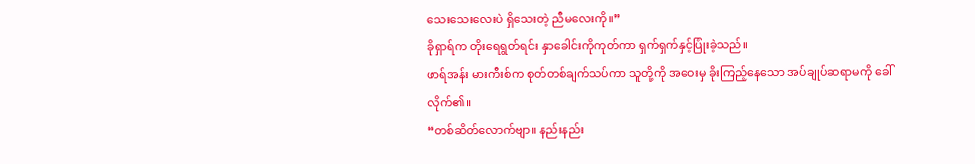သေးသေးလေးပဲ ရှိသေးတဲ့ ညီမလေးကို။”
ခိုရှာရ်က တိုးရေရွတ်ရင်း နှာခေါင်းကိုကုတ်ကာ ရှက်ရှက်နှင့်ပြုံးခဲ့သည်။
ဖာရ်အန်း မားကီးစ်က စုတ်တစ်ချက်သပ်ကာ သူတို့ကို အဝေးမှ ခိုးကြည့်နေသော အပ်ချုပ်ဆရာမကို ခေါ်လိုက်၏။
“တစ်ဆိတ်လောက်ဗျာ။ နည်းနည်း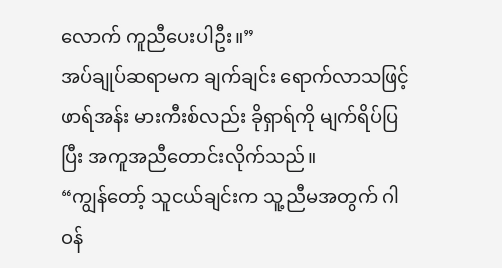လောက် ကူညီပေးပါဦး။”
အပ်ချုပ်ဆရာမက ချက်ချင်း ရောက်လာသဖြင့် ဖာရ်အန်း မားကီးစ်လည်း ခိုရှာရ်ကို မျက်ရိပ်ပြပြီး အကူအညီတောင်းလိုက်သည်။
“ကျွန်တော့် သူငယ်ချင်းက သူ့ညီမအတွက် ဂါဝန်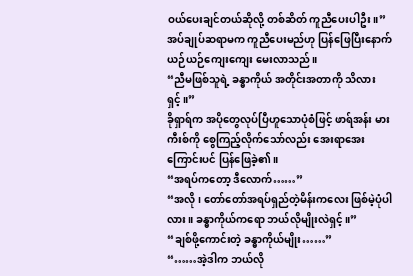ဝယ်ပေးချင်တယ်ဆိုလို့ တစ်ဆိတ် ကူညီပေးပါဦး။”
အပ်ချုပ်ဆရာမက ကူညီပေးမည်ဟု ပြန်ဖြေပြီးနောက် ယဉ်ယဉ်ကျေးကျေး မေးလာသည်။
“ညီမဖြစ်သူရဲ့ ခန္ဓာကိုယ် အတိုင်းအတာကို သိလားရှင့်။”
ခိုရှာရ်က အပိုတွေလုပ်ပြီဟူသောပုံစံဖြင့် ဖာရ်အန်း မားကီးစ်ကို စွေကြည့်လိုက်သော်လည်း အေးရာအေးကြောင်းပင် ပြန်ဖြေခဲ့၏။
“အရပ်ကတော့ ဒီလောက်……”
“အလို၊ တော်တော်အရပ်ရှည်တဲ့မိန်းကလေး ဖြစ်မဲ့ပုံပါလား။ ခန္ဓာကိုယ်ကရော ဘယ်လိုမျိုးလဲရှင့်။”
“ချစ်ဖို့ကောင်းတဲ့ ခန္ဓာကိုယ်မျိုး……”
“……အဲ့ဒါက ဘယ်လို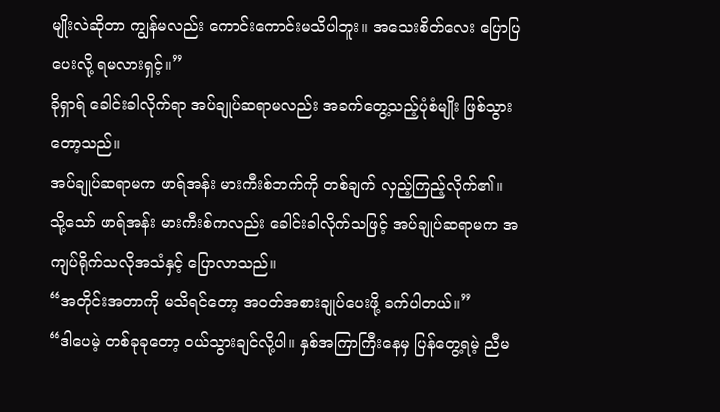မျိုးလဲဆိုတာ ကျွန်မလည်း ကောင်းကောင်းမသိပါဘူး။ အသေးစိတ်လေး ပြောပြပေးလို့ ရမလားရှင့်။”
ခိုရှာရ် ခေါင်းခါလိုက်ရာ အပ်ချုပ်ဆရာမလည်း အခက်တွေ့သည့်ပုံစံမျိုး ဖြစ်သွားတော့သည်။
အပ်ချုပ်ဆရာမက ဖာရ်အန်း မားကီးစ်ဘက်ကို တစ်ချက် လှည့်ကြည့်လိုက်၏။
သို့သော် ဖာရ်အန်း မားကီးစ်ကလည်း ခေါင်းခါလိုက်သဖြင့် အပ်ချုပ်ဆရာမက အကျပ်ရိုက်သလိုအသံနှင့် ပြောလာသည်။
“အတိုင်းအတာကို မသိရင်တော့ အဝတ်အစားချုပ်ပေးဖို့ ခက်ပါတယ်။”
“ဒါပေမဲ့ တစ်ခုခုတော့ ဝယ်သွားချင်လို့ပါ။ နှစ်အကြာကြီးနေမှ ပြန်တွေ့ရမဲ့ ညီမ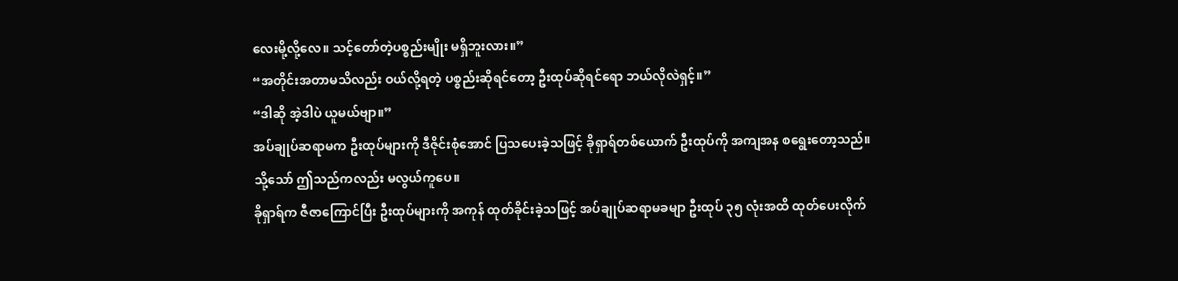လေးမို့လို့လေ။ သင့်တော်တဲ့ပစ္စည်းမျိုး မရှိဘူးလား။”
“အတိုင်းအတာမသိလည်း ဝယ်လို့ရတဲ့ ပစ္စည်းဆိုရင်တော့ ဦးထုပ်ဆိုရင်ရော ဘယ်လိုလဲရှင့်။”
“ဒါဆို အဲ့ဒါပဲ ယူမယ်ဗျာ။”
အပ်ချုပ်ဆရာမက ဦးထုပ်များကို ဒီဇိုင်းစုံအောင် ပြသပေးခဲ့သဖြင့် ခိုရှာရ်တစ်ယောက် ဦးထုပ်ကို အကျအန စရွေးတော့သည်။
သို့သော် ဤသည်ကလည်း မလွယ်ကူပေ။
ခိုရှာရ်က ဇီဇာကြောင်ပြီး ဦးထုပ်များကို အကုန် ထုတ်ခိုင်းခဲ့သဖြင့် အပ်ချုပ်ဆရာမခမျာ ဦးထုပ် ၃၅ လုံးအထိ ထုတ်ပေးလိုက်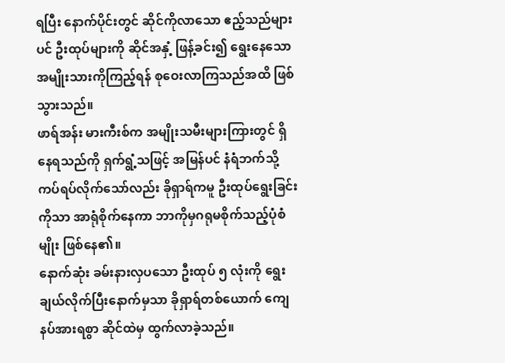ရပြီး နောက်ပိုင်းတွင် ဆိုင်ကိုလာသော ဧည့်သည်များပင် ဦးထုပ်များကို ဆိုင်အနှံ့ ဖြန့်ခင်း၍ ရွေးနေသော အမျိုးသားကိုကြည့်ရန် စုဝေးလာကြသည်အထိ ဖြစ်သွားသည်။
ဖာရ်အန်း မားကီးစ်က အမျိုးသမီးများကြားတွင် ရှိနေရသည်ကို ရှက်ရွံ့သဖြင့် အမြန်ပင် နံရံဘက်သို့ ကပ်ရပ်လိုက်သော်လည်း ခိုရှာရ်ကမူ ဦးထုပ်ရွေးခြင်းကိုသာ အာရုံစိုက်နေကာ ဘာကိုမှဂရုမစိုက်သည့်ပုံစံမျိုး ဖြစ်နေ၏။
နောက်ဆုံး ခမ်းနားလှပသော ဦးထုပ် ၅ လုံးကို ရွေးချယ်လိုက်ပြီးနောက်မှသာ ခိုရှာရ်တစ်ယောက် ကျေနပ်အားရစွာ ဆိုင်ထဲမှ ထွက်လာခဲ့သည်။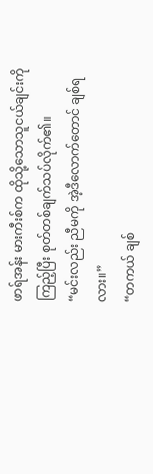ဖာရ်အန်း မားကီးစ်က ထိုသို့သောသူငယ်ချင်းကိုကြည့်ပြီး စုတ်တစ်ချက်သပ်လိုက်၏။
“မင်းလည်း ညီမကို အဲ့ဒီလောက်တောင် ချစ်ရလား။”
“တကယ် ချစ်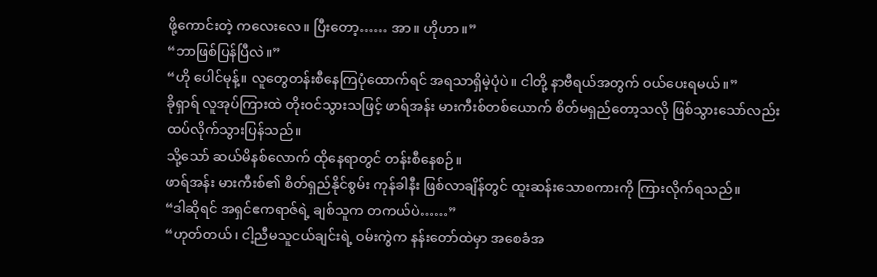ဖို့ကောင်းတဲ့ ကလေးလေ။ ပြီးတော့…… အာ။ ဟိုဟာ။”
“ဘာဖြစ်ပြန်ပြီလဲ။”
“ဟို ပေါင်မုန့်။ လူတွေတန်းစီနေကြပုံထောက်ရင် အရသာရှိမဲ့ပုံပဲ။ ငါတို့ နာဗီရယ်အတွက် ဝယ်ပေးရမယ်။”
ခိုရှာရ် လူအုပ်ကြားထဲ တိုးဝင်သွားသဖြင့် ဖာရ်အန်း မားကီးစ်တစ်ယောက် စိတ်မရှည်တော့သလို ဖြစ်သွားသော်လည်း ထပ်လိုက်သွားပြန်သည်။
သို့သော် ဆယ်မိနစ်လောက် ထိုနေရာတွင် တန်းစီနေစဉ်။
ဖာရ်အန်း မားကီးစ်၏ စိတ်ရှည်နိုင်စွမ်း ကုန်ခါနီး ဖြစ်လာချိန်တွင် ထူးဆန်းသောစကားကို ကြားလိုက်ရသည်။
“ဒါဆိုရင် အရှင်ဧကရာဇ်ရဲ့ ချစ်သူက တကယ်ပဲ……”
“ဟုတ်တယ်၊ ငါ့ညီမသူငယ်ချင်းရဲ့ ဝမ်းကွဲက နန်းတော်ထဲမှာ အစေခံအ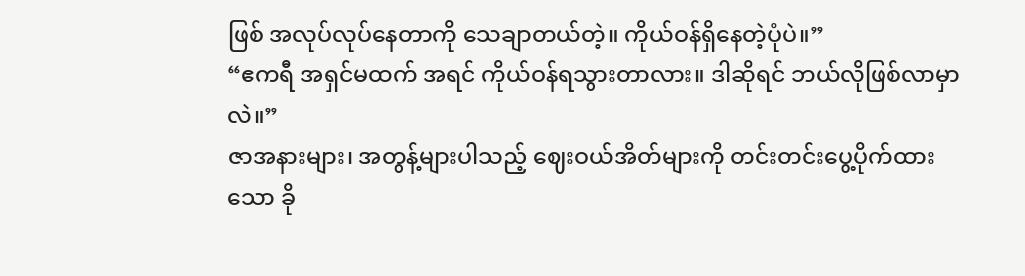ဖြစ် အလုပ်လုပ်နေတာကို သေချာတယ်တဲ့။ ကိုယ်ဝန်ရှိနေတဲ့ပုံပဲ။”
“ဧကရီ အရှင်မထက် အရင် ကိုယ်ဝန်ရသွားတာလား။ ဒါဆိုရင် ဘယ်လိုဖြစ်လာမှာလဲ။”
ဇာအနားများ၊ အတွန့်များပါသည့် ဈေးဝယ်အိတ်များကို တင်းတင်းပွေ့ပိုက်ထားသော ခို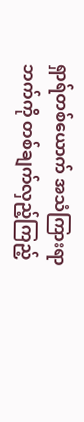ရှာရ်တစ်ယောက် အသံကြားရာဘက်ကို တစ်ချက်လှည့်ကြည့်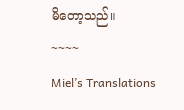မိတော့သည်။
~~~~
Miel’s Translations